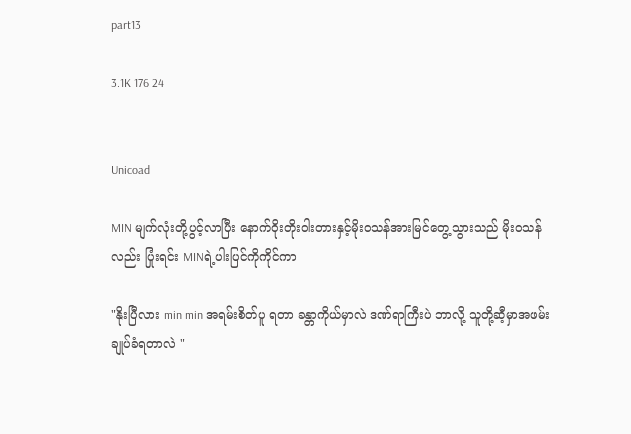part13

3.1K 176 24


Unicoad

MIN မျက်လုံးတို့ပွင့်လာပြီး နောက်ဝိုးတိုးဝါးတားနှင့်မိုးဝသန်အားမြင်တွေ့သွားသည် မိုးဝသန်လည်း ပြုံးရင်း MINရဲ့ပါးပြင်ကိုကိုင်ကာ

"နိုးပြီလား min min အရမ်းစိတ်ပူ ရတာ ခန္တာကိုယ်မှာလဲ ဒဏ်ရာကြီးပဲ ဘာလို့ သူတို့ဆီ့မှာအဖမ်းချုပ်ခံရတာလဲ "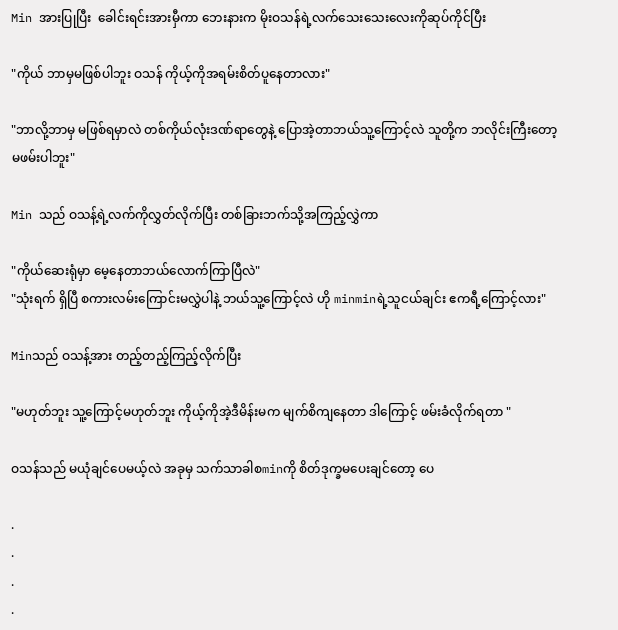Min အားပြုပြီး  ခေါင်းရင်းအားမှီကာ ဘေးနားက မိုးဝသန်ရဲ့လက်သေးသေးလေးကိုဆုပ်ကိုင်ပြီး

"ကိုယ် ဘာမှမဖြစ်ပါဘူး ဝသန် ကိုယ့်ကိုအရမ်းစိတ်ပူနေတာလား"

"ဘာလို့ဘာမှ မဖြစ်ရမှာလဲ တစ်ကိုယ်လုံးဒဏ်ရာတွေနဲ့ ပြောအဲ့တာဘယ်သူ့ကြောင့်လဲ သူတို့က ဘလိုင်းကြီးတော့မဖမ်းပါဘူး"

Min သည် ဝသန့်ရဲ့လက်ကိုလွှတ်လိုက်ပြီး တစ်ခြားဘက်သို့အကြည့်လွှဲကာ

"ကိုယ်ဆေးရုံမှာ မေ့နေတာဘယ်လောက်ကြာပြီလဲ"
"သုံးရက် ရှိပြီ စကားလမ်းကြောင်းမလွှဲပါနဲ့ ဘယ်သူ့ကြောင့်လဲ ဟို minminရဲ့သူငယ်ချင်း ဧကရီ့ကြောင့်လား"

Minသည် ဝသန့်အား တည့်တည့်ကြည့်လိုက်ပြီး

"မဟုတ်ဘူး သူ့ကြောင့်မဟုတ်ဘူး ကိုယ့်ကိုအဲ့ဒီမိန်းမက မျက်စိကျနေတာ ဒါကြောင့် ဖမ်းခံလိုက်ရတာ "

ဝသန်သည် မယုံချင်ပေမယ့်လဲ အခုမှ သက်သာခါစminကို စိတ်ဒုက္ခမပေးချင်တော့ ပေ

.
.
.
.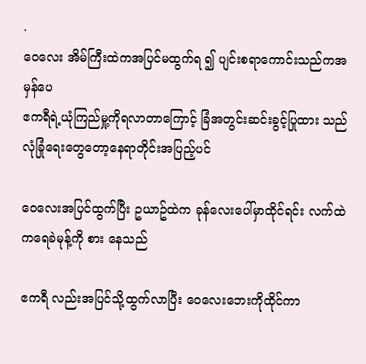.
ဝေလေး အိမ်ကြီးထဲကအပြင်မထွက်ရ ၍ ပျင်းစရာကောင်းသည်ကအမှန်ပေ
ဧကရီရဲ့ယုံကြည်မှု့ကိုရလာတာကြောင့် ခြံအတွင်းဆင်းခွင့်ပြုထား သည် လုံခြုံရေးတွေတော့နေရာတိုင်းအပြည့်ပင်

ဝေလေးအပြင်ထွက်ပြီး ဥယာဥ်ထဲက ခုန်လေးပေါ်မှာထိုင်ရင်း လက်ထဲကရေခဲမုန့်ကို စား နေသည်

ဧကရီ လည်းအပြင်သို့ထွက်လာပြီး ဝေလေးဘေးကိုထိုင်ကာ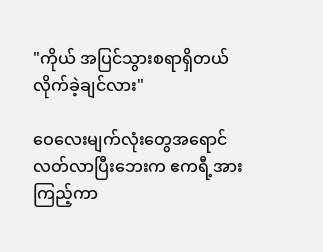"ကိုယ် အပြင်သွားစရာရှိတယ် လိုက်ခဲ့ချင်လား"

ဝေလေးမျက်လုံးတွေအရောင်လတ်လာပြီးဘေးက ဧကရီ့အားကြည့်ကာ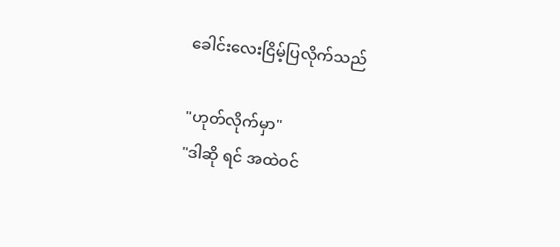ခေါင်းလေးငြိမ့်ပြလိုက်သည်

"ဟုတ်လိုက်မှာ"
"ဒါဆို ရင် အထဲဝင်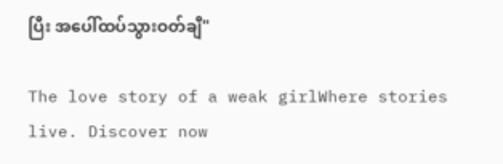ပြီး အပေါ်ထပ်သွားဝတ်ချီ"

The love story of a weak girlWhere stories live. Discover now